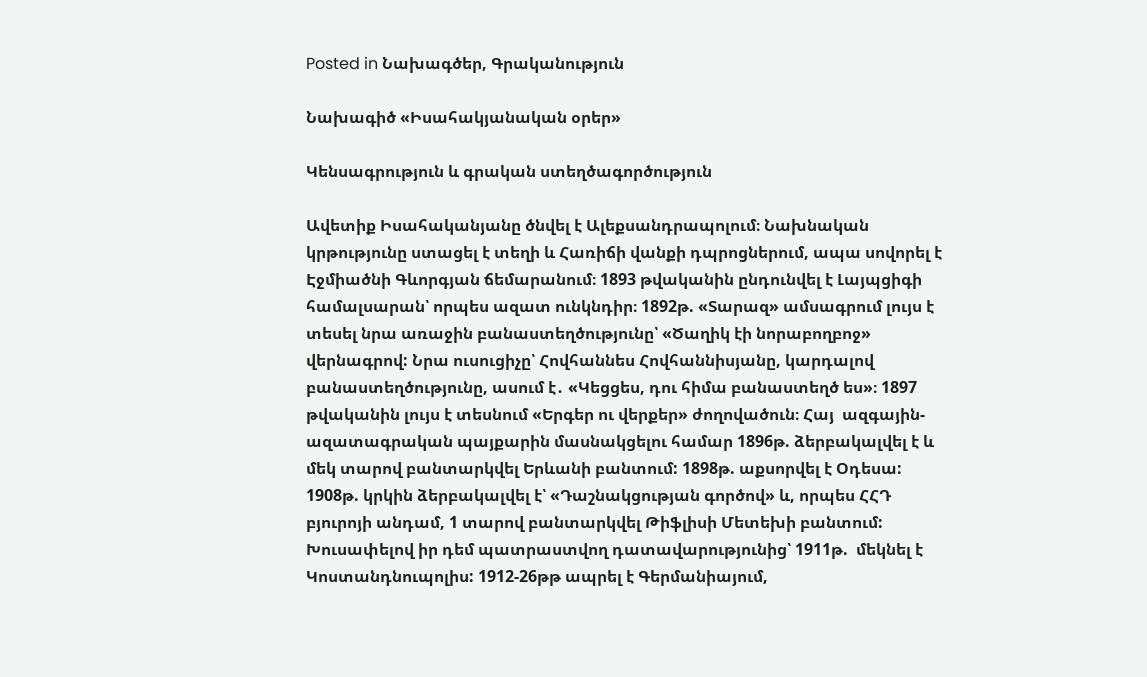Posted in Նախագծեր, Գրականություն

Նախագիծ «Իսահակյանական օրեր»

Կենսագրություն և գրական ստեղծագործություն

Ավետիք Իսահականյանը ծնվել է Ալեքսանդրապոլում։ Նախնական կրթությունը ստացել է տեղի և Հառիճի վանքի դպրոցներում, ապա սովորել է Էջմիածնի Գևորգյան ճեմարանում։ 1893 թվականին ընդունվել է Լայպցիգի համալսարան՝ որպես ազատ ունկնդիր։ 1892թ. «Տարազ» ամսագրում լույս է տեսել նրա առաջին բանաստեղծությունը՝ «Ծաղիկ էի նորաբողբոջ» վերնագրով: Նրա ուսուցիչը՝ Հովհաննես Հովհաննիսյանը, կարդալով բանաստեղծությունը, ասում է․ «Կեցցես, դու հիմա բանաստեղծ ես»։ 1897 թվականին լույս է տեսնում «Երգեր ու վերքեր» ժողովածուն։ Հայ  ազգային-ազատագրական պայքարին մասնակցելու համար 1896թ. ձերբակալվել է և մեկ տարով բանտարկվել Երևանի բանտում: 1898թ. աքսորվել է Օդեսա: 1908թ. կրկին ձերբակալվել է՝ «Դաշնակցության գործով» և, որպես ՀՀԴ բյուրոյի անդամ, 1 տարով բանտարկվել Թիֆլիսի Մետեխի բանտում: Խուսափելով իր դեմ պատրաստվող դատավարությունից՝ 1911թ.  մեկնել է Կոստանդնուպոլիս: 1912-26թթ ապրել է Գերմանիայում,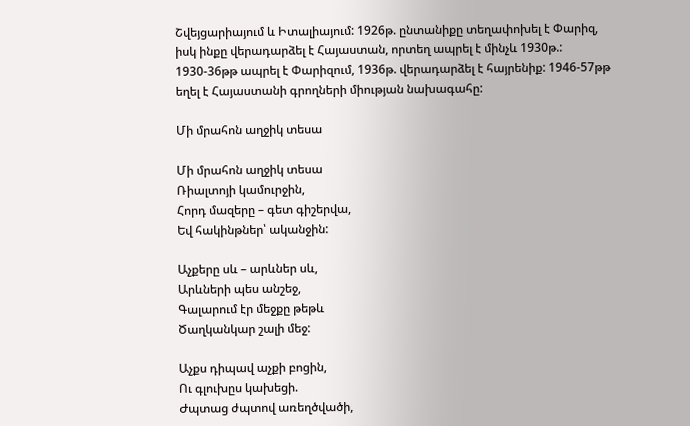Շվեյցարիայում և Իտալիայում: 1926թ. ընտանիքը տեղափոխել է Փարիզ, իսկ ինքը վերադարձել է Հայաստան, որտեղ ապրել է մինչև 1930թ.: 1930-36թթ ապրել է Փարիզում, 1936թ. վերադարձել է հայրենիք: 1946-57թթ եղել է Հայաստանի գրողների միության նախագահը:

Մի մրահոն աղջիկ տեսա

Մի մրահոն աղջիկ տեսա
Ռիալտոյի կամուրջին,
Հորդ մազերը – գետ գիշերվա,
Եվ հակինթներ՝ ականջին:

Աչքերը սև – արևներ սև,
Արևների պես անշեջ,
Գալարում էր մեջքը թեթև
Ծաղկանկար շալի մեջ:

Աչքս դիպավ աչքի բոցին,
Ու գլուխըս կախեցի.
Ժպտաց ժպտով առեղծվածի,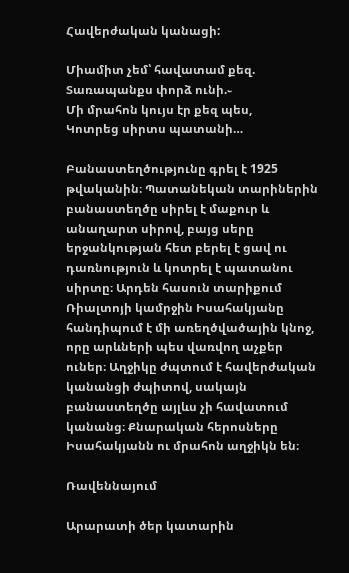Հավերժական կանացի:

Միամիտ չեմ՝ հավատամ քեզ.
Տառապանքս փորձ ունի.֊
Մի մրահոն կույս էր քեզ պես,
Կոտրեց սիրտս պատանի…

Բանաստեղծությունը գրել է 1925 թվականին։ Պատանեկան տարիներին բանաստեղծը սիրել է մաքուր և անաղարտ սիրով, բայց սերը երջանկության հետ բերել է ցավ ու դառնություն և կոտրել է պատանու սիրտը։ Արդեն հասուն տարիքում Ռիալտոյի կամրջին Իսահակյանը հանդիպում է մի առեղծվածային կնոջ, որը արևների պես վառվող աչքեր ուներ։ Աղջիկը ժպտում է հավերժական կանանցի ժպիտով, սակայն բանաստեղծը այլևս չի հավատում կանանց։ Քնարական հերոսները Իսահակյանն ու մրահոն աղջիկն են։

Ռավեննայում

Արարատի ծեր կատարին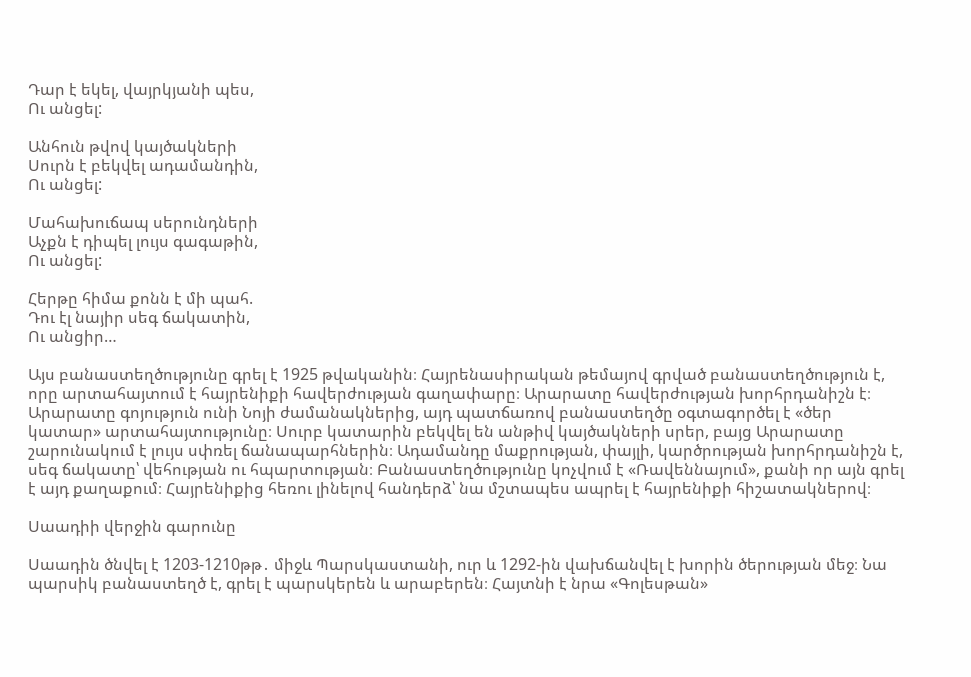Դար է եկել, վայրկյանի պես,
Ու անցել:

Անհուն թվով կայծակների
Սուրն է բեկվել ադամանդին,
Ու անցել:

Մահախուճապ սերունդների
Աչքն է դիպել լույս գագաթին,
Ու անցել:

Հերթը հիմա քոնն է մի պահ.
Դու էլ նայիր սեգ ճակատին,
Ու անցիր…

Այս բանաստեղծությունը գրել է 1925 թվականին։ Հայրենասիրական թեմայով գրված բանաստեղծություն է, որը արտահայտում է հայրենիքի հավերժության գաղափարը։ Արարատը հավերժության խորհրդանիշն է։ Արարատը գոյություն ունի Նոյի ժամանակներից, այդ պատճառով բանաստեղծը օգտագործել է «ծեր կատար» արտահայտությունը։ Սուրբ կատարին բեկվել են անթիվ կայծակների սրեր, բայց Արարատը շարունակում է լույս սփռել ճանապարհներին։ Ադամանդը մաքրության, փայլի, կարծրության խորհրդանիշն է, սեգ ճակատը՝ վեհության ու հպարտության։ Բանաստեղծությունը կոչվում է «Ռավեննայում», քանի որ այն գրել է այդ քաղաքում։ Հայրենիքից հեռու լինելով հանդերձ՝ նա մշտապես ապրել է հայրենիքի հիշատակներով։

Սաադիի վերջին գարունը

Սաադին ծնվել է 1203-1210թթ․ միջև Պարսկաստանի, ուր և 1292-ին վախճանվել է խորին ծերության մեջ։ Նա պարսիկ բանաստեղծ է, գրել է պարսկերեն և արաբերեն։ Հայտնի է նրա «Գոլեսթան»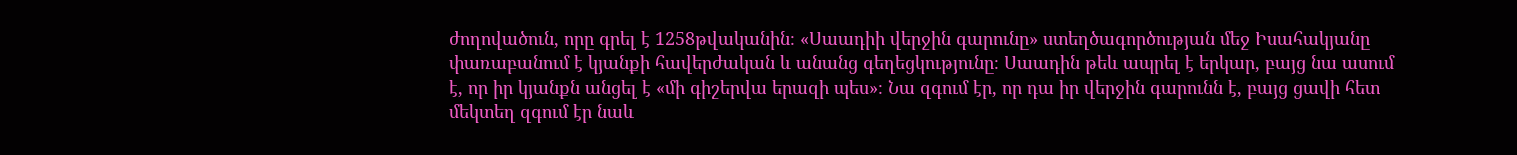ժողովածուն, որը գրել է 1258թվականին։ «Սաադիի վերջին գարունը» ստեղծագործության մեջ Իսահակյանը փառաբանում է կյանքի հավերժական և անանց գեղեցկությունը։ Սաադին թեև ապրել է երկար, բայց նա ասում է, որ իր կյանքն անցել է «մի գիշերվա երազի պես»։ Նա զգում էր, որ դա իր վերջին գարունն է, բայց ցավի հետ մեկտեղ զգում էր նաև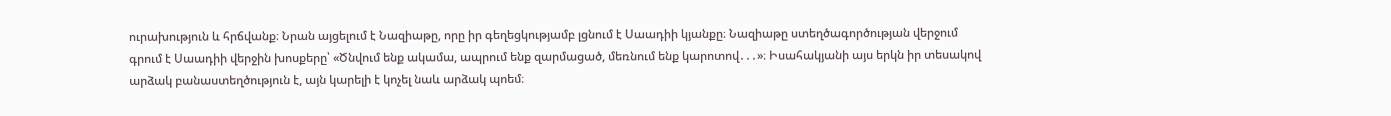ուրախություն և հրճվանք։ Նրան այցելում է Նազիաթը, որը իր գեղեցկությամբ լցնում է Սաադիի կյանքը։ Նազիաթը ստեղծագործության վերջում գրում է Սաադիի վերջին խոսքերը՝ «Ծնվում ենք ակամա, ապրում ենք զարմացած, մեռնում ենք կարոտով․․․»։ Իսահակյանի այս երկն իր տեսակով արձակ բանաստեղծություն է, այն կարելի է կոչել նաև արձակ պոեմ։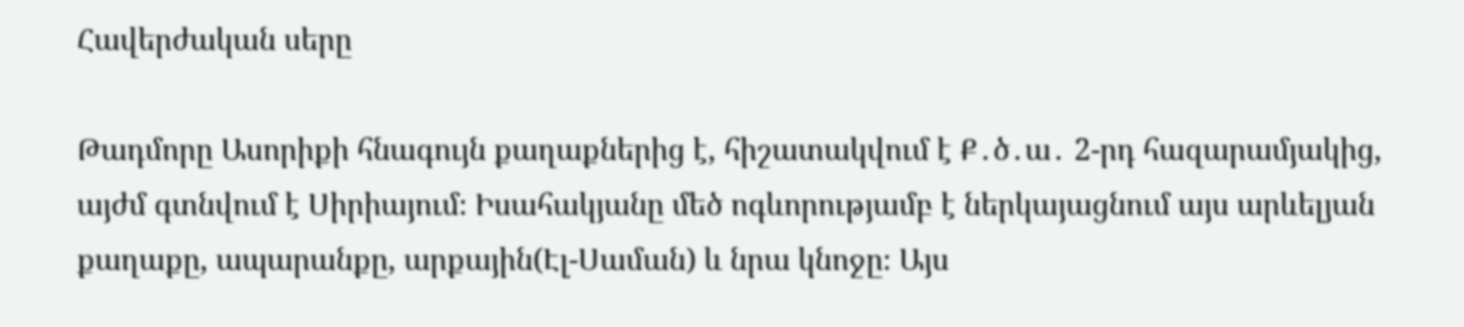Հավերժական սերը

Թադմորը Ասորիքի հնագույն քաղաքներից է, հիշատակվում է Ք․ծ․ա․ 2-րդ հազարամյակից, այժմ գտնվում է Սիրիայում։ Իսահակյանը մեծ ոգևորությամբ է ներկայացնում այս արևելյան քաղաքը, ապարանքը, արքային(Էլ-Սաման) և նրա կնոջը։ Այս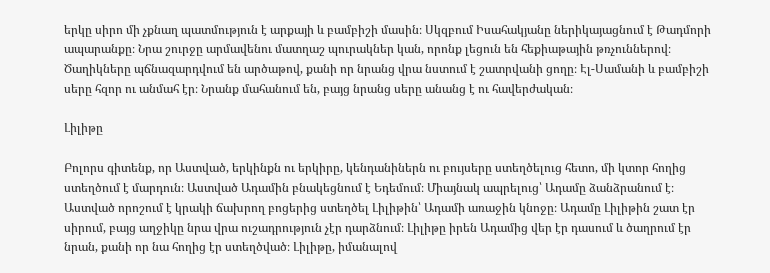երկը սիրո մի չքնաղ պատմություն է արքայի և բամբիշի մասին։ Սկզբում Իսահակյանը ներիկայացնում է Թադմորի ապարանքը։ Նրա շուրջը արմավենու մատղաշ պուրակներ կան, որոնք լեցուն են հեքիաթային թռչուններով։ Ծաղիկները պճնազարդվում են արծաթով, քանի որ նրանց վրա նստում է շատրվանի ցողը։ Էլ-Սամանի և բամբիշի սերը հզոր ու անմահ էր։ Նրանք մահանում են, բայց նրանց սերը անանց է ու հավերժական։

Լիլիթը

Բոլորս գիտենք, որ Աստված, երկինքն ու երկիրը, կենդանիներն ու բույսերը ստեղծելուց հետո, մի կտոր հողից ստեղծում է մարդուն։ Աստված Ադամին բնակեցնում է Եդեմում։ Միայնակ ապրելուց՝ Ադամը ձանձրանում է։ Աստված որոշում է կրակի ճախրող բոցերից ստեղծել Լիլիթին՝ Ադամի առաջին կնոջը։ Ադամը Լիլիթին շատ էր սիրում, բայց աղջիկը նրա վրա ուշադրություն չէր դարձնում։ Լիլիթը իրեն Ադամից վեր էր դասում և ծաղրում էր նրան, քանի որ նա հողից էր ստեղծված։ Լիլիթը, իմանալով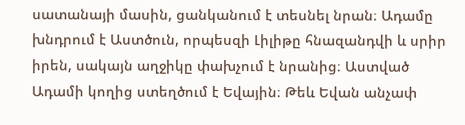սատանայի մասին, ցանկանում է տեսնել նրան։ Ադամը խնդրում է Աստծուն, որպեսզի Լիլիթը հնազանդվի և սրիր իրեն, սակայն աղջիկը փախչում է նրանից։ Աստված Ադամի կողից ստեղծում է Եվային։ Թեև Եվան անչափ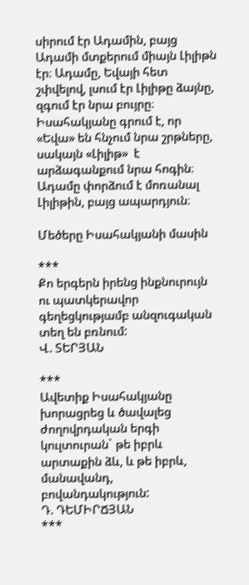սիրում էր Ադամին, բայց Ադամի մտքերում միայն Լիլիթն էր։ Ադամը, Եվայի հետ շփվելով, լսում էր Լիլիթը ձայնը, զգում էր նրա բույրը։ Իսահակյանը գրում է, որ «Եվա» են հնչում նրա շրթները, սակայն «Լիլիթ»  է արձագանքում նրա հոգին։ Ադամը փորձում է մոռանալ Լիլիթին, բայց ապարդյուն։

Մեծերը Իսահակյանի մասին

***
Քո երգերն իրենց ինքնուրույն ու պատկերավոր գեղեցկությամբ անզուգական տեղ են բռնում:
Վ. ՏԵՐՅԱՆ

***
Ավետիք Իսահակյանը խորացրեց և ծավալեց ժողովրդական երգի կուլտուրան` թե իբրև արտաքին ձև, և թե իբրև, մանավանդ, բովանդակություն:
Դ. ԴԵՄԻՐՃՅԱՆ
***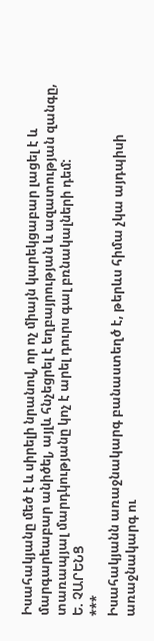Իսահակյանը մեծ է և սիրելի նրանով, որ ոչ միայն կարեկցաբար լացել է և մարգարեաբար անիծել, այլև հնչեցրել է եղբայրության և ազատության զանգը, տառապյալ մարդկությանը կոչ է արել դուրս գալ բռնակալների դեմ:
Ե. ՉԱՐԵՆՑ
***
Իսահակյանն առաջնակարգ բանաստեղծ է, թերևս հիմա չկա այդպիսի առաջնակարգ ու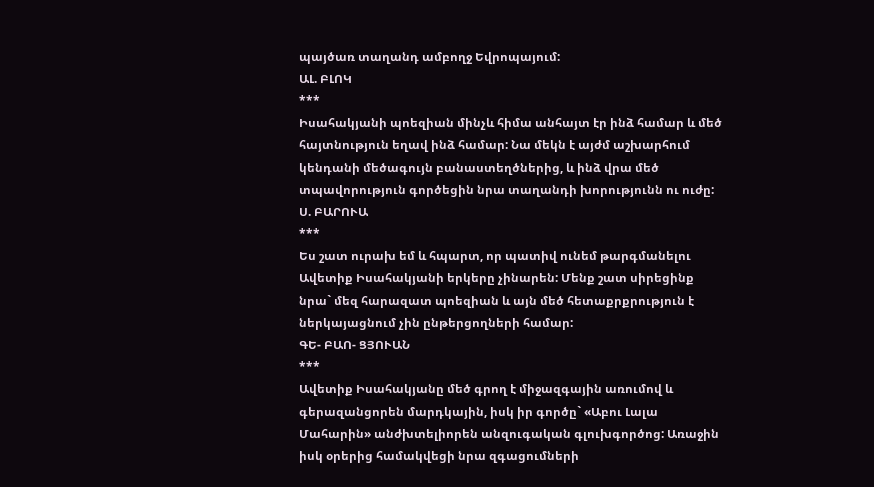պայծառ տաղանդ ամբողջ Եվրոպայում:
ԱԼ. ԲԼՈԿ
***
Իսահակյանի պոեզիան մինչև հիմա անհայտ էր ինձ համար և մեծ հայտնություն եղավ ինձ համար: Նա մեկն է այժմ աշխարհում կենդանի մեծագույն բանաստեղծներից, և ինձ վրա մեծ տպավորություն գործեցին նրա տաղանդի խորությունն ու ուժը:
Ս. ԲԱՐՈՒԱ
***
Ես շատ ուրախ եմ և հպարտ, որ պատիվ ունեմ թարգմանելու Ավետիք Իսահակյանի երկերը չինարեն: Մենք շատ սիրեցինք նրա` մեզ հարազատ պոեզիան և այն մեծ հետաքրքրություն է ներկայացնում չին ընթերցողների համար:
ԳԵ- ԲԱՈ- ՑՅՈՒԱՆ
***
Ավետիք Իսահակյանը մեծ գրող է միջազգային առումով և գերազանցորեն մարդկային, իսկ իր գործը` «Աբու Լալա Մահարին» անժխտելիորեն անզուգական գլուխգործոց: Առաջին իսկ օրերից համակվեցի նրա զգացումների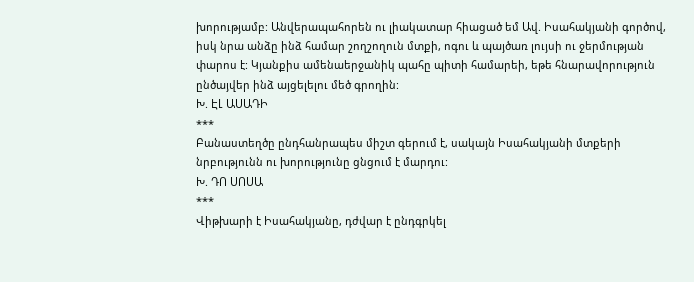խորությամբ: Անվերապահորեն ու լիակատար հիացած եմ Ավ. Իսահակյանի գործով, իսկ նրա անձը ինձ համար շողշողուն մտքի, ոգու և պայծառ լույսի ու ջերմության փարոս է: Կյանքիս ամենաերջանիկ պահը պիտի համարեի, եթե հնարավորություն ընծայվեր ինձ այցելելու մեծ գրողին:
Խ. ԷԼ ԱՍԱԴԻ
***
Բանաստեղծը ընդհանրապես միշտ գերում է, սակայն Իսահակյանի մտքերի նրբությունն ու խորությունը ցնցում է մարդու:
Խ. ԴՈ ՍՈՍԱ
***
Վիթխարի է Իսահակյանը, դժվար է ընդգրկել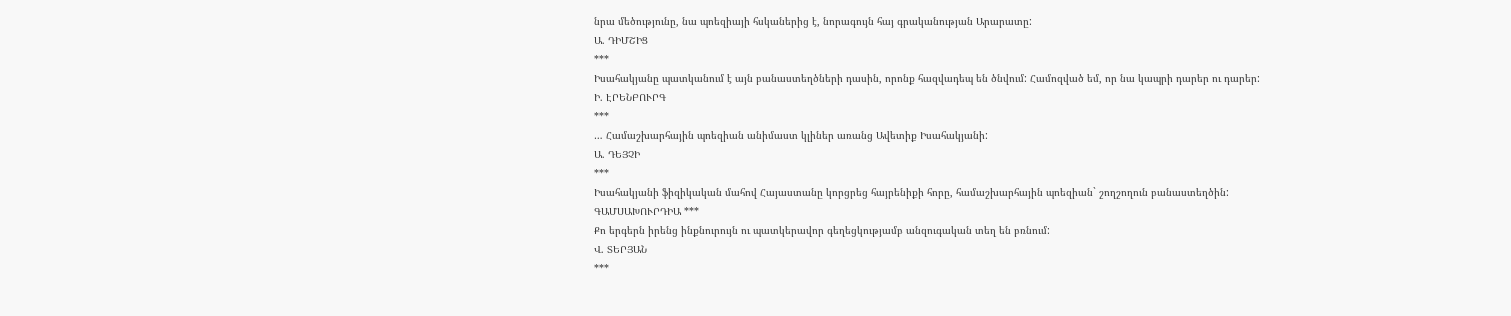նրա մեծությունը, նա պոեզիայի հսկաներից է, նորագույն հայ գրականության Արարատը:
Ա. ԴԻՄՇԻՑ
***
Իսահակյանը պատկանում է այն բանաստեղծների դասին, որոնք հազվադեպ են ծնվում: Համոզված եմ, որ նա կապրի դարեր ու դարեր:
Ի. ԷՐԵՆԲՈՒՐԳ
***
… Համաշխարհային պոեզիան անիմաստ կլիներ առանց Ավետիք Իսահակյանի:
Ա. ԴԵՅՉԻ
***
Իսահակյանի ֆիզիկական մահով Հայաստանը կորցրեց հայրենիքի հորը, համաշխարհային պոեզիան` շողշողուն բանաստեղծին:
ԳԱՄՍԱԽՈՒՐԴԻԱ ***
Քո երգերն իրենց ինքնուրույն ու պատկերավոր գեղեցկությամբ անզուգական տեղ են բռնում:
Վ. ՏԵՐՅԱՆ
***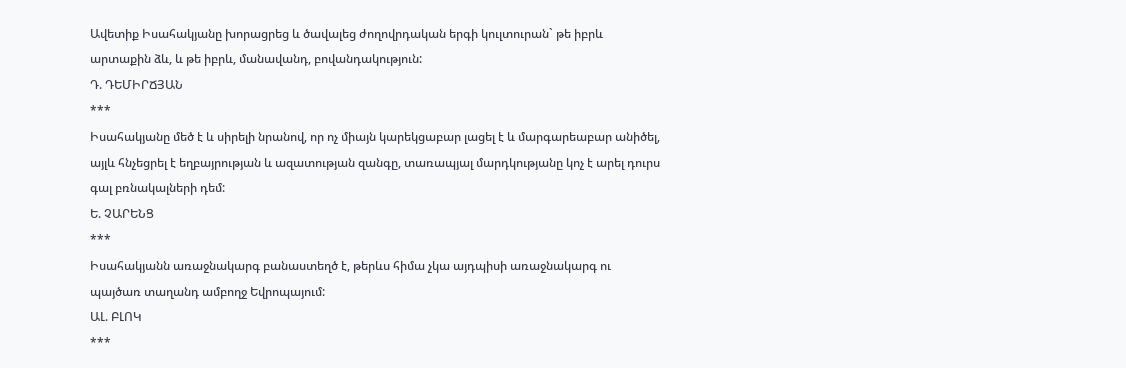Ավետիք Իսահակյանը խորացրեց և ծավալեց ժողովրդական երգի կուլտուրան` թե իբրև արտաքին ձև, և թե իբրև, մանավանդ, բովանդակություն:
Դ. ԴԵՄԻՐՃՅԱՆ
***
Իսահակյանը մեծ է և սիրելի նրանով, որ ոչ միայն կարեկցաբար լացել է և մարգարեաբար անիծել, այլև հնչեցրել է եղբայրության և ազատության զանգը, տառապյալ մարդկությանը կոչ է արել դուրս գալ բռնակալների դեմ:
Ե. ՉԱՐԵՆՑ
***
Իսահակյանն առաջնակարգ բանաստեղծ է, թերևս հիմա չկա այդպիսի առաջնակարգ ու պայծառ տաղանդ ամբողջ Եվրոպայում:
ԱԼ. ԲԼՈԿ
***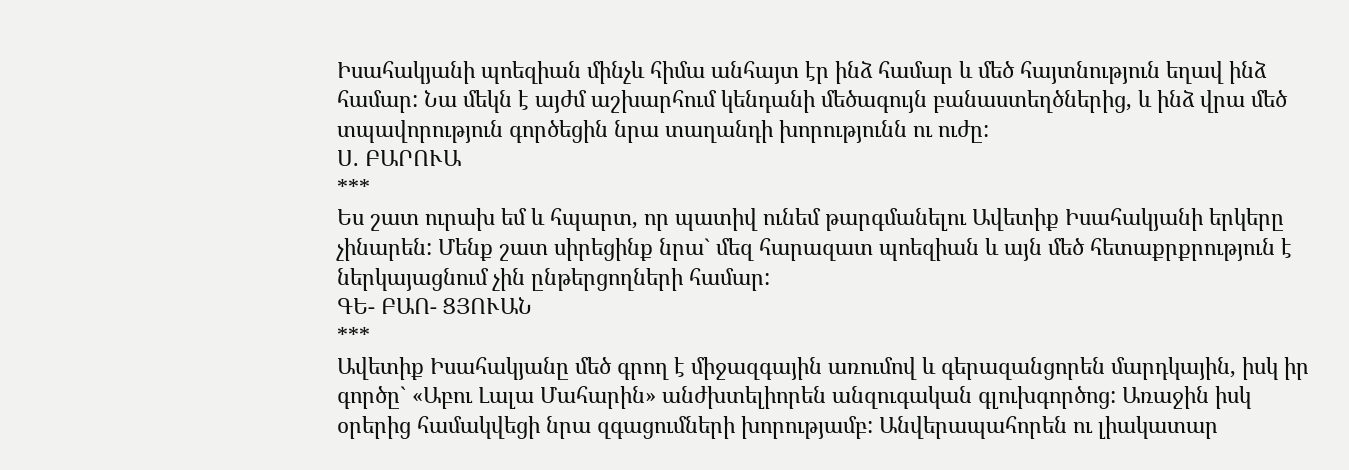Իսահակյանի պոեզիան մինչև հիմա անհայտ էր ինձ համար և մեծ հայտնություն եղավ ինձ համար: Նա մեկն է այժմ աշխարհում կենդանի մեծագույն բանաստեղծներից, և ինձ վրա մեծ տպավորություն գործեցին նրա տաղանդի խորությունն ու ուժը:
Ս. ԲԱՐՈՒԱ
***
Ես շատ ուրախ եմ և հպարտ, որ պատիվ ունեմ թարգմանելու Ավետիք Իսահակյանի երկերը չինարեն: Մենք շատ սիրեցինք նրա` մեզ հարազատ պոեզիան և այն մեծ հետաքրքրություն է ներկայացնում չին ընթերցողների համար:
ԳԵ- ԲԱՈ- ՑՅՈՒԱՆ
***
Ավետիք Իսահակյանը մեծ գրող է միջազգային առումով և գերազանցորեն մարդկային, իսկ իր գործը` «Աբու Լալա Մահարին» անժխտելիորեն անզուգական գլուխգործոց: Առաջին իսկ օրերից համակվեցի նրա զգացումների խորությամբ: Անվերապահորեն ու լիակատար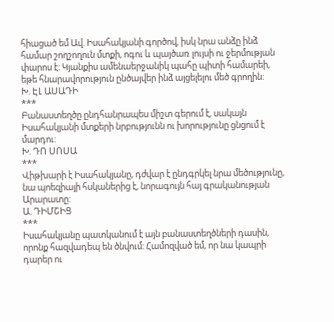հիացած եմ Ավ. Իսահակյանի գործով, իսկ նրա անձը ինձ համար շողշողուն մտքի, ոգու և պայծառ լույսի ու ջերմության փարոս է: Կյանքիս ամենաերջանիկ պահը պիտի համարեի, եթե հնարավորություն ընծայվեր ինձ այցելելու մեծ գրողին:
Խ. ԷԼ ԱՍԱԴԻ
***
Բանաստեղծը ընդհանրապես միշտ գերում է, սակայն Իսահակյանի մտքերի նրբությունն ու խորությունը ցնցում է մարդու:
Խ. ԴՈ ՍՈՍԱ
***
Վիթխարի է Իսահակյանը, դժվար է ընդգրկել նրա մեծությունը, նա պոեզիայի հսկաներից է, նորագույն հայ գրականության Արարատը:
Ա. ԴԻՄՇԻՑ
***
Իսահակյանը պատկանում է այն բանաստեղծների դասին, որոնք հազվադեպ են ծնվում: Համոզված եմ, որ նա կապրի դարեր ու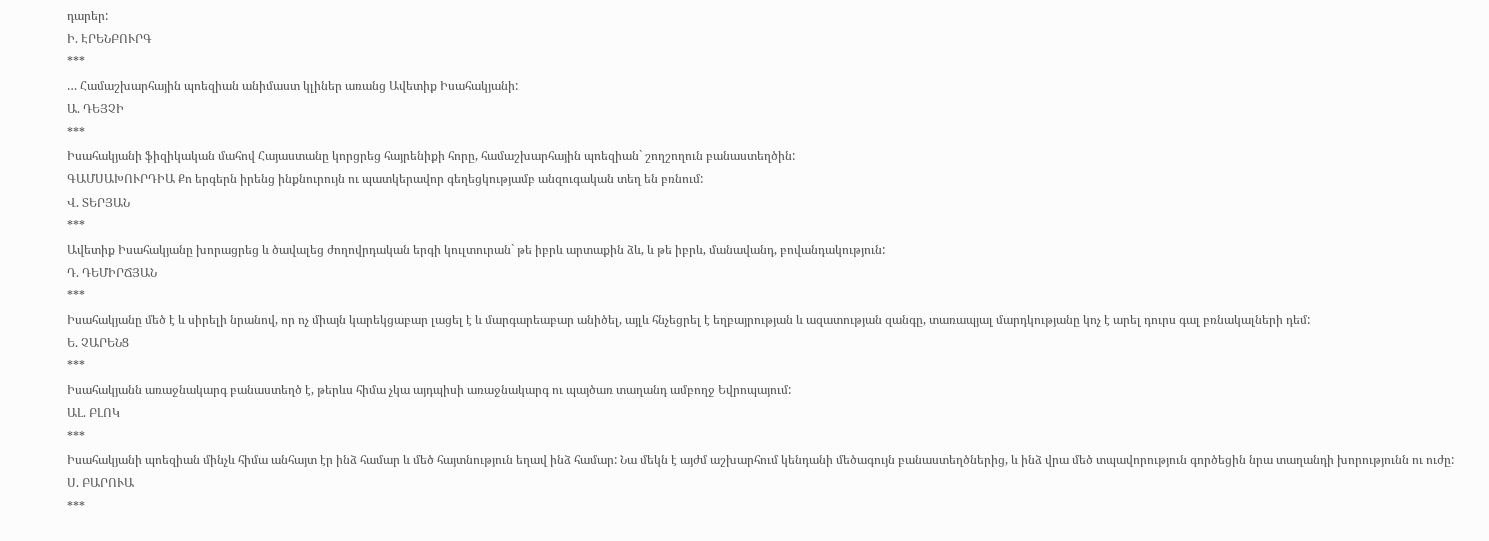դարեր:
Ի. ԷՐԵՆԲՈՒՐԳ
***
… Համաշխարհային պոեզիան անիմաստ կլիներ առանց Ավետիք Իսահակյանի:
Ա. ԴԵՅՉԻ
***
Իսահակյանի ֆիզիկական մահով Հայաստանը կորցրեց հայրենիքի հորը, համաշխարհային պոեզիան` շողշողուն բանաստեղծին:
ԳԱՄՍԱԽՈՒՐԴԻԱ Քո երգերն իրենց ինքնուրույն ու պատկերավոր գեղեցկությամբ անզուգական տեղ են բռնում:
Վ. ՏԵՐՅԱՆ
***
Ավետիք Իսահակյանը խորացրեց և ծավալեց ժողովրդական երգի կուլտուրան` թե իբրև արտաքին ձև, և թե իբրև, մանավանդ, բովանդակություն:
Դ. ԴԵՄԻՐՃՅԱՆ
***
Իսահակյանը մեծ է և սիրելի նրանով, որ ոչ միայն կարեկցաբար լացել է և մարգարեաբար անիծել, այլև հնչեցրել է եղբայրության և ազատության զանգը, տառապյալ մարդկությանը կոչ է արել դուրս գալ բռնակալների դեմ:
Ե. ՉԱՐԵՆՑ
***
Իսահակյանն առաջնակարգ բանաստեղծ է, թերևս հիմա չկա այդպիսի առաջնակարգ ու պայծառ տաղանդ ամբողջ Եվրոպայում:
ԱԼ. ԲԼՈԿ
***
Իսահակյանի պոեզիան մինչև հիմա անհայտ էր ինձ համար և մեծ հայտնություն եղավ ինձ համար: Նա մեկն է այժմ աշխարհում կենդանի մեծագույն բանաստեղծներից, և ինձ վրա մեծ տպավորություն գործեցին նրա տաղանդի խորությունն ու ուժը:
Ս. ԲԱՐՈՒԱ
***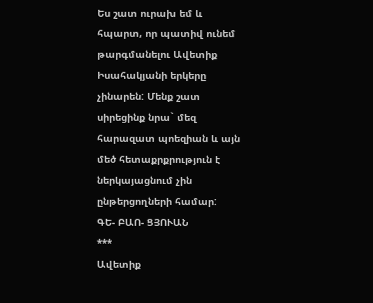Ես շատ ուրախ եմ և հպարտ, որ պատիվ ունեմ թարգմանելու Ավետիք Իսահակյանի երկերը չինարեն: Մենք շատ սիրեցինք նրա` մեզ հարազատ պոեզիան և այն մեծ հետաքրքրություն է ներկայացնում չին ընթերցողների համար:
ԳԵ- ԲԱՈ- ՑՅՈՒԱՆ
***
Ավետիք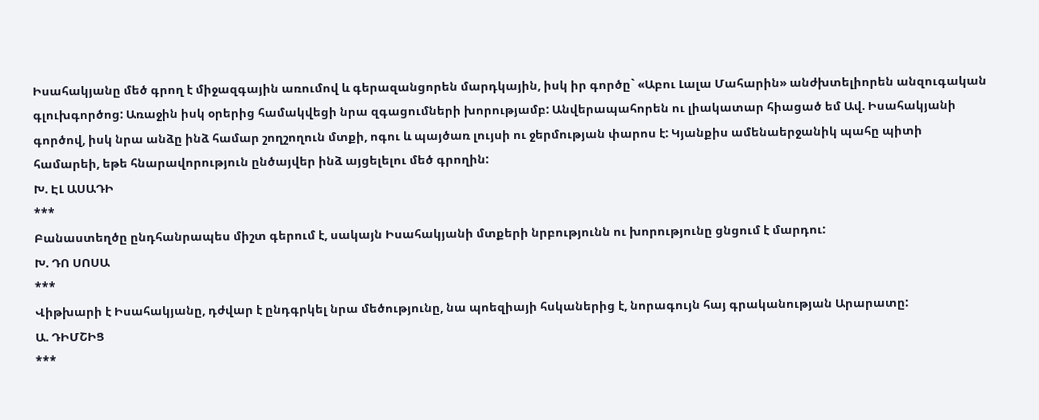Իսահակյանը մեծ գրող է միջազգային առումով և գերազանցորեն մարդկային, իսկ իր գործը` «Աբու Լալա Մահարին» անժխտելիորեն անզուգական գլուխգործոց: Առաջին իսկ օրերից համակվեցի նրա զգացումների խորությամբ: Անվերապահորեն ու լիակատար հիացած եմ Ավ. Իսահակյանի գործով, իսկ նրա անձը ինձ համար շողշողուն մտքի, ոգու և պայծառ լույսի ու ջերմության փարոս է: Կյանքիս ամենաերջանիկ պահը պիտի համարեի, եթե հնարավորություն ընծայվեր ինձ այցելելու մեծ գրողին:
Խ. ԷԼ ԱՍԱԴԻ
***
Բանաստեղծը ընդհանրապես միշտ գերում է, սակայն Իսահակյանի մտքերի նրբությունն ու խորությունը ցնցում է մարդու:
Խ. ԴՈ ՍՈՍԱ
***
Վիթխարի է Իսահակյանը, դժվար է ընդգրկել նրա մեծությունը, նա պոեզիայի հսկաներից է, նորագույն հայ գրականության Արարատը:
Ա. ԴԻՄՇԻՑ
***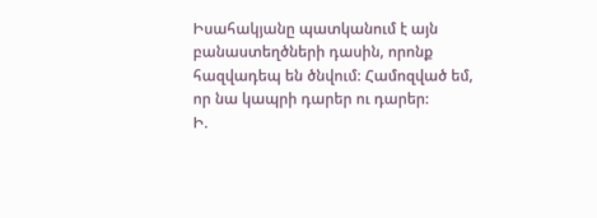Իսահակյանը պատկանում է այն բանաստեղծների դասին, որոնք հազվադեպ են ծնվում: Համոզված եմ, որ նա կապրի դարեր ու դարեր:
Ի.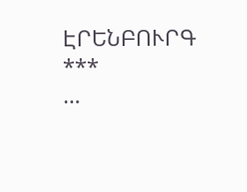ԷՐԵՆԲՈՒՐԳ
***
…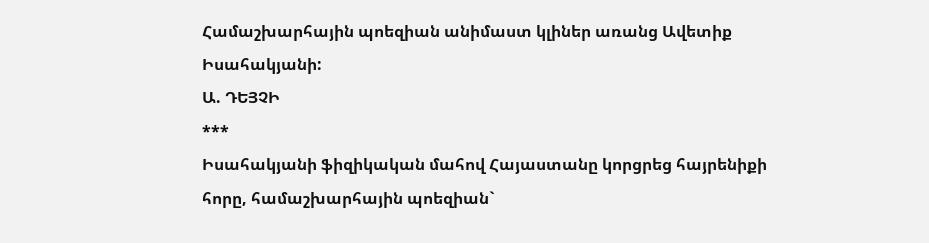Համաշխարհային պոեզիան անիմաստ կլիներ առանց Ավետիք Իսահակյանի:
Ա. ԴԵՅՉԻ
***
Իսահակյանի ֆիզիկական մահով Հայաստանը կորցրեց հայրենիքի հորը, համաշխարհային պոեզիան`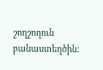շողշողուն բանաստեղծին: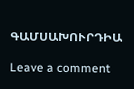ԳԱՄՍԱԽՈՒՐԴԻԱ

Leave a comment